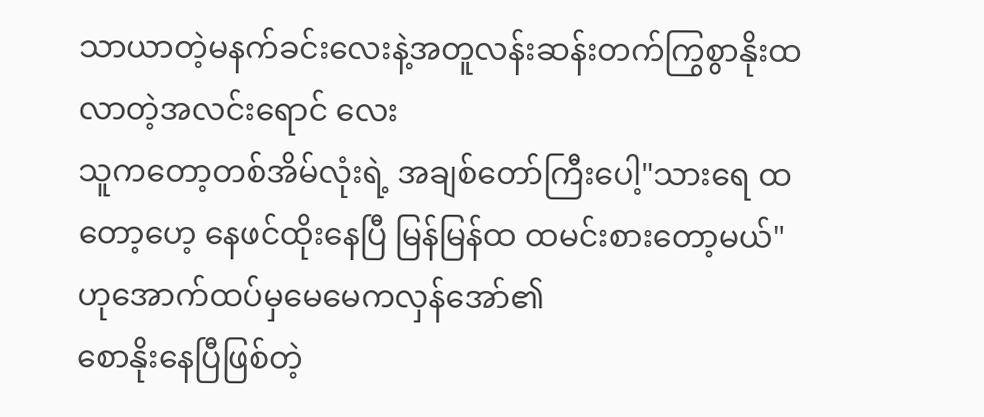သာယာတဲ့မနက်ခင်းလေးနဲ့အတူလန်းဆန်းတက်ကြွစွာနိုးထလာတဲ့အလင်းရောင် လေး
သူကတော့တစ်အိမ်လုံးရဲ့ အချစ်တော်ကြီးပေါ့"သားရေ ထတော့ဟေ့ နေဖင်ထိုးနေပြီ မြန်မြန်ထ ထမင်းစားတော့မယ်"
ဟုအောက်ထပ်မှမေမေကလှန်အော်၏
စောနိုးနေပြီဖြစ်တဲ့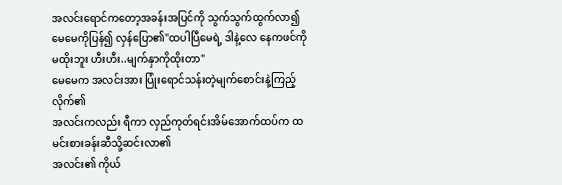အလင်းရောင်ကတော့အခန်းအပြင်ကို သွက်သွက်ထွက်လာ၍ မေမေကိုပြန်၍ လှန်ပြော၏"ထပါပြီမေရဲ့ ဒါနဲ့လေ နေကဖင်ကိုမထိုးဘူး ဟီးဟီး..မျက်နှာကိုထိုးတာ"
မေမေက အလင်းအား ပြုံးရောင်သန်းတဲ့မျက်စောင်းနဲ့ကြည့်လိုက်၏
အလင်းကလည်း ရီကာ လှည်ကုတ်ရင်းအိမ်အောက်ထပ်က ထမင်းစားခန်းဆီသို့ဆင်းလာ၏
အလင်း၏ ကိုယ်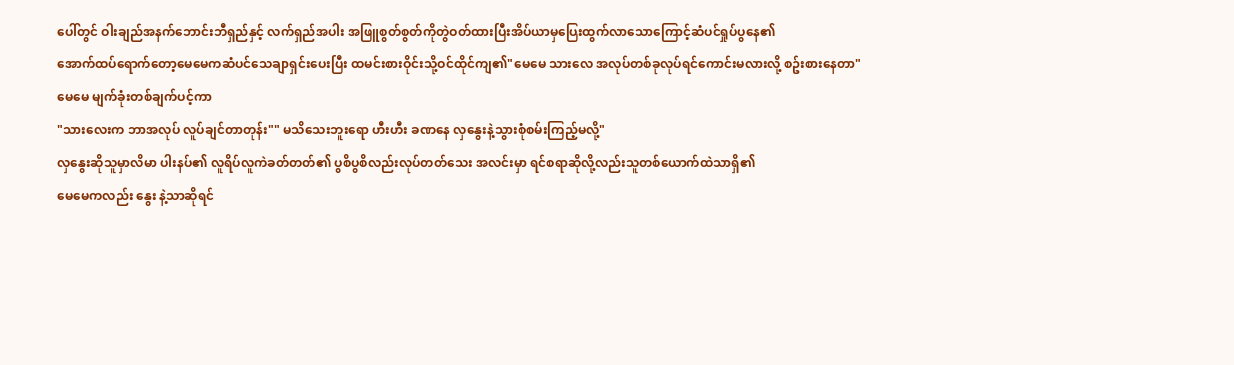ပေါ်တွင် ဝါးချည်အနက်ဘောင်းဘီရှည်နှင့် လက်ရှည်အပါး အဖြူစွတ်စွတ်ကိုတွဲဝတ်ထားပြီးအိပ်ယာမှပြေးထွက်လာသောကြောင့်ဆံပင်ရှုပ်ပွနေ၏
အောက်ထပ်ရောက်တော့မေမေကဆံပင်သေချာရှင်းပေးပြီး ထမင်းစားဝိုင်းသို့ဝင်ထိုင်ကျ၏"မေမေ သားလေ အလုပ်တစ်ခုလုပ်ရင်ကောင်းမလားလို့ စဥ်းစားနေတာ"
မေမေ မျက်ခုံးတစ်ချက်ပင့်ကာ
"သားလေးက ဘာအလုပ် လူပ်ချင်တာတုန်း"" မသိသေးဘူးရော ဟီးဟီး ခဏနေ လှနွေးနဲ့သွားစုံစမ်းကြည့်မလို့"
လှနွေးဆိုသူမှာလိမာ ပါးနပ်၏ လူရိပ်လူကဲခတ်တတ်၏ ပွစိပွစိလည်းလုပ်တတ်သေး အလင်းမှာ ရင်စရာဆိုလို့လည်းသူတစ်ယောက်ထဲသာရှိ၏
မေမေကလည်း နွေး နဲ့သာဆိုရင်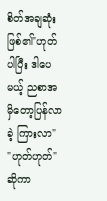စိတ်အချဆုံးဖြစ်၏"ဟုတ်ပါပြီး ဒါပေမယ့် ညစာအမှိတော့ပြန်လာခဲ့ ကြားလာ"
"ဟုတ်ဟုတ်"
ဆိုကာ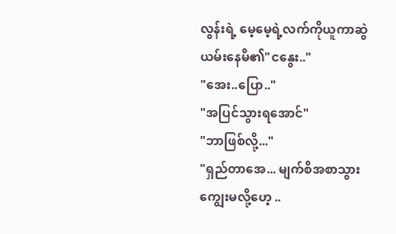လွန်းရဲ့ မေ့မေ့ရဲ့လက်ကိုယူကာဆွဲယမ်းနေမိ၏"ငနွေး.."
"အေး..ပြော.."
"အပြင်သွားရအောင်"
"ဘာဖြစ်လို့..."
"ရှည်တာအေ... မျက်စိအစာသွားကျွေးမလို့ဟေ့ ..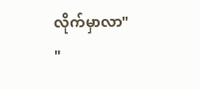လိုက်မှာလာ"
"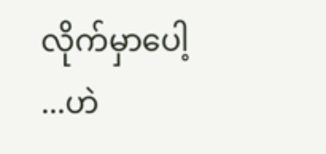လိုက်မှာပေါ့ ...ဟဲ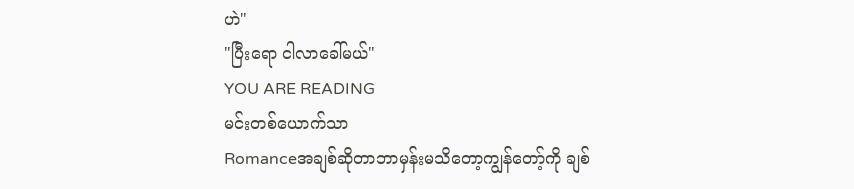ဟဲ"
"ပြီးရော ငါလာခေါ်မယ်"
YOU ARE READING
မင်းတစ်ယောက်သာ
Romanceအချစ်ဆိုတာဘာမှန်းမသိတော့ကျွန်တော့်ကို ချစ်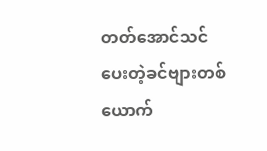တတ်အောင်သင်ပေးတဲ့ခင်ဗျားတစ်ယောက်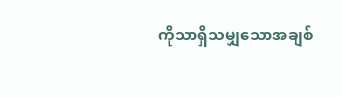ကိုသာရှိသမျှသောအချစ်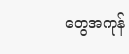တွေအကုန်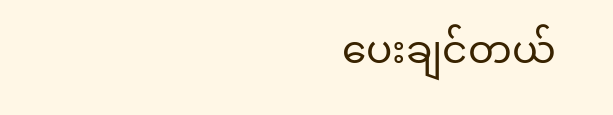ပေးချင်တယ်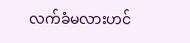လက်ခံမလားဟင်